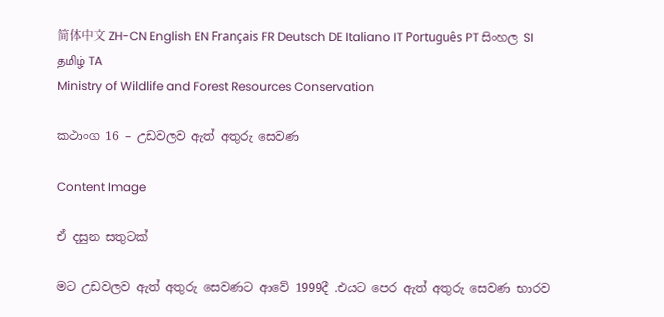简体中文 ZH-CN English EN Français FR Deutsch DE Italiano IT Português PT සිංහල SI தமிழ் TA
Ministry of Wildlife and Forest Resources Conservation

කථාංග 16 – උඩවලව ඇත් අතුරු සෙවණ

Content Image

ඒ දසුන සතුටක්

මට උඩවලව ඇත් අතුරු සෙවණට ආවේ 1999දී .එයට පෙර ඇත් අතුරු සෙවණ භාරව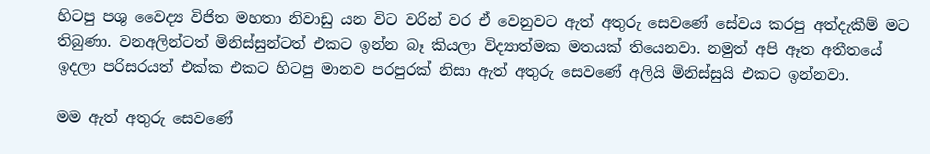හිටපු පශු වෛද්‍ය විජිත මහතා නිවාඩු යන විට වරින් වර ඒ වෙනුවට ඇත් අතුරු සෙවණේ සේවය කරපු අත්දැකීම් මට තිබුණා. වනඅලින්ටත් මිනිස්සුන්ටත් එකට ඉන්න බෑ කියලා විද්‍යාත්මක මතයක් තියෙනවා. නමුත් අපි ඈත අතීතයේ ඉදලා පරිසරයත් එක්ක එකට හිටපු මානව පරපුරක් නිසා ඇත් අතුරු සෙවණේ අලියි මිනිස්සුයි එකට ඉන්නවා.

මම ඇත් අතුරු සෙවණේ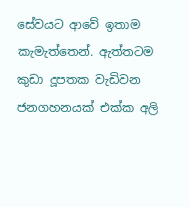සේවයට ආවේ ඉතාම කැමැත්තෙන්. ඇත්තටම කුඩා දූපතක වැඩිවන ජනගහනයක් එක්ක අලි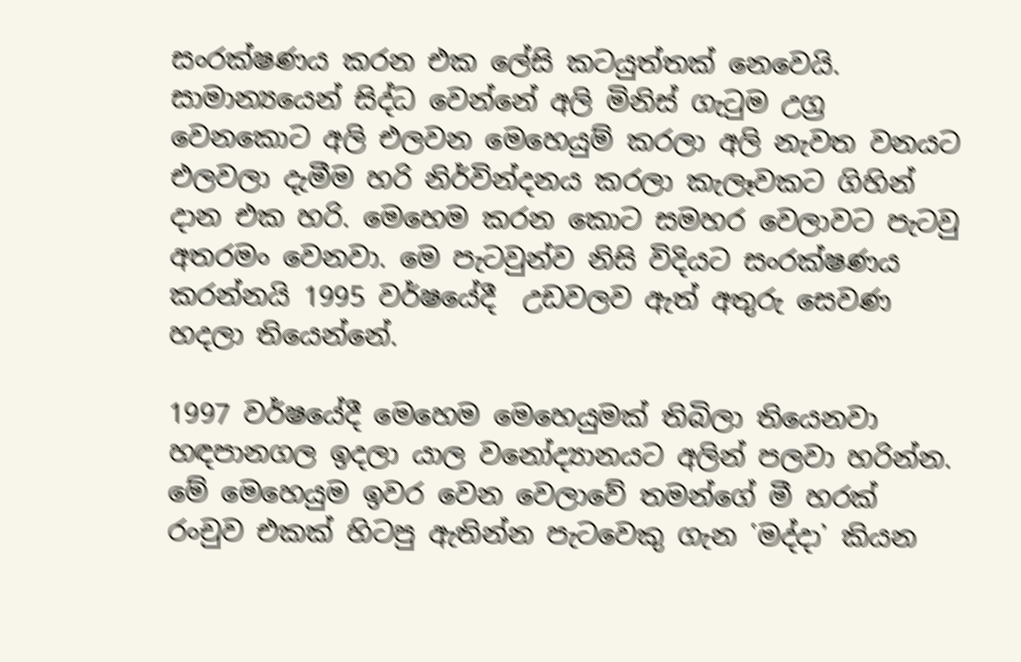සංරක්ෂණය කරන එක ලේසි කටයුත්තක් නෙවෙයි. සාමාන්‍යයෙන් සිද්ධ වෙන්නේ අලි මිනිස් ගැටුම උග්‍ර වෙනකොට අලි එලවන මෙහෙයුම් කරලා අලි නැවත වනයට එලවලා දැමීම හරි නිර්වින්දනය කරලා කැලෑවකට ගිහින් දාන එක හරි. මෙහෙම කරන කොට සමහර වෙලාවට පැටවු අතරමං වෙනවා. මෙ පැටවුන්ව නිසි විදියට සංරක්ෂණය කරන්නයි 1995 වර්ෂයේදී  උඩවලව ඇත් අතුරු සෙවණ හදලා තියෙන්නේ.

1997 වර්ෂයේදී මෙහෙම මෙහෙයුමක් තිබිලා තියෙනවා හඳපානගල ඉදලා යාල වනෝද්‍යානයට අලින් පලවා හරින්න. මේ මෙහෙයුම ඉවර වෙන වෙලාවේ තමන්ගේ මී හරක් රංචුව එකක් හිටපු ඇතින්න පැටවෙකු ගැන ῾මද්දා᾿ කියන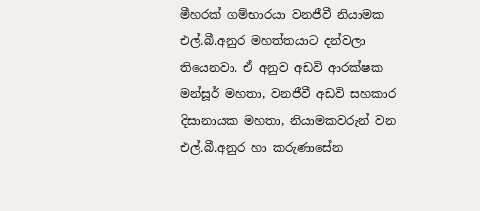මීහරක් ගම්භාරයා වනජීවී නියාමක එල්.බී.අනුර මහත්තයාට දන්වලා තියෙනවා. ඒ අනුව අඩවි ආරක්ෂක මන්සූර් මහතා, වනජීවී අඩවි සහකාර දිසානායක මහතා, නියාමකවරුන් වන එල්.බී.අනුර හා කරුණාසේන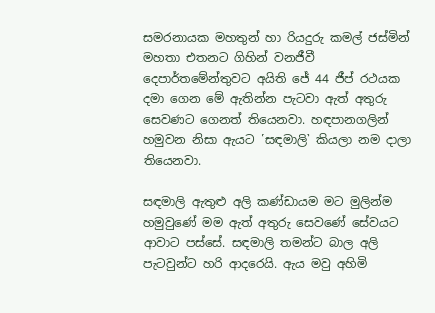සමරනායක මහතුන් හා රියදුරු කමල් ජස්මින් මහතා එතනට ගිහින් වනජීවී දෙපාර්තමේන්තුවට අයිති ජේ 44 ජීප් රථයක දමා ගෙන මේ ඇතින්න පැටවා ඇත් අතුරු සෙවණට ගෙනත් තියෙනවා. හඳපානගලින් හමුවන නිසා ඇයට ῾සඳමාලි᾽ කියලා නම දාලා තියෙනවා.

සඳමාලි ඇතුළු අලි කණ්ඩායම මට මුලින්ම හමුවුණේ මම ඇත් අතුරු සෙවණේ සේවයට ආවාට පස්සේ. සඳමාලි තමන්ට බාල අලි පැටවුන්ට හරි ආදරෙයි. ඇය මවු අහිමි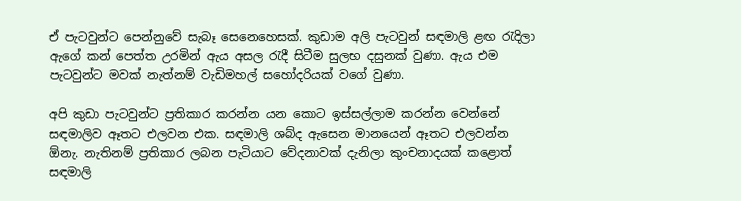ඒ පැටවුන්ට පෙන්නුවේ සැබෑ සෙනෙහෙසක්. කුඩාම අලි පැටවුන් සඳමාලි ළඟ රැදිලා ඇගේ කන් පෙත්ත උරමින් ඇය අසල රැදී සිටීම සුලභ දසුනක් වුණා. ඇය එම පැටවුන්ට මවක් නැත්නම් වැඩිමහල් සහෝදරියක් වගේ වුණා.

අපි කුඩා පැටවුන්ට ප්‍රතිකාර කරන්න යන කොට ඉස්සල්ලාම කරන්න වෙන්නේ සඳමාලිව ඈතට එලවන එක. සඳමාලි ශබ්ද ඇසෙන මානයෙන් ඈතට එලවන්න ඕනැ. නැතිනම් ප්‍රතිකාර ලබන පැටියාට වේදනාවක් දැනිලා කුංචනාදයක් කළොත් සඳමාලි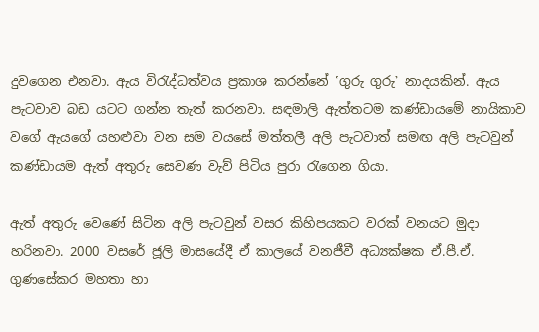දුවගෙන එනවා. ඇය විරැද්ධත්වය ප්‍රකාශ කරන්නේ ῾ගුරු ගුරු᾽ නාදයකින්. ඇය පැටවාව බඩ යටට ගන්න තැත් කරනවා. සඳමාලි ඇත්තටම කණ්ඩායමේ නායිකාව වගේ ඇයගේ යහළුවා වන සම වයසේ මත්තලී අලි පැටවාත් සමඟ අලි පැටවුන් කණ්ඩායම ඇත් අතුරු සෙවණ වැව් පිටිය පුරා රැගෙන ගියා.

ඇත් අතුරු වෙණේ සිටින අලි පැටවුන් වසර කිහිපයකට වරක් වනයට මුදා හරිනවා. 2000 වසරේ ජූලි මාසයේදී ඒ කාලයේ වනජීවී අධ්‍යක්ෂක ඒ.පී.ඒ. ගුණසේකර මහතා හා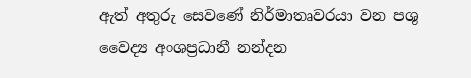ඇත් අතුරු සෙවණේ නිර්මාතෘවරයා වන පශු වෛද්‍ය අංශප්‍රධානී නන්දන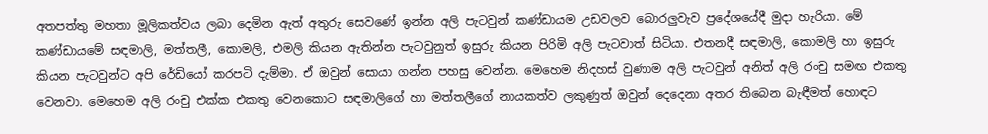අතපත්තු මහතා මූලිකත්වය ලබා දෙමින ඇත් අතුරු සෙවණේ ඉන්න අලි පැටවුන් කණ්ඩායම උඩවලව බොරලුවැව ප්‍රදේශයේදී මුදා හැරියා. මේ කණ්ඩායමේ සඳමාලි, මත්තලී, කොමලි, එමලි කියන ඇතින්න පැටවුනුත් ඉසුරු කියන පිරිමි අලි පැටවාත් සිටියා. එතනදී සඳමාලි, කොමලි හා ඉසුරු කියන පැටවුන්ට අපි රේඩියෝ කරපටි දැම්මා. ඒ ඔවුන් සොයා ගන්න පහසු වෙන්න. මෙහෙම නිදහස් වුණාම අලි පැටවුන් අනිත් අලි රංචු සමඟ එකතු වෙනවා. මෙහෙම අලි රංචු එක්ක එකතු වෙනකොට සඳමාලිගේ හා මත්තලීගේ නායකත්ව ලකුණුත් ඔවුන් දෙදෙනා අතර තිබෙන බැඳීමත් හොඳට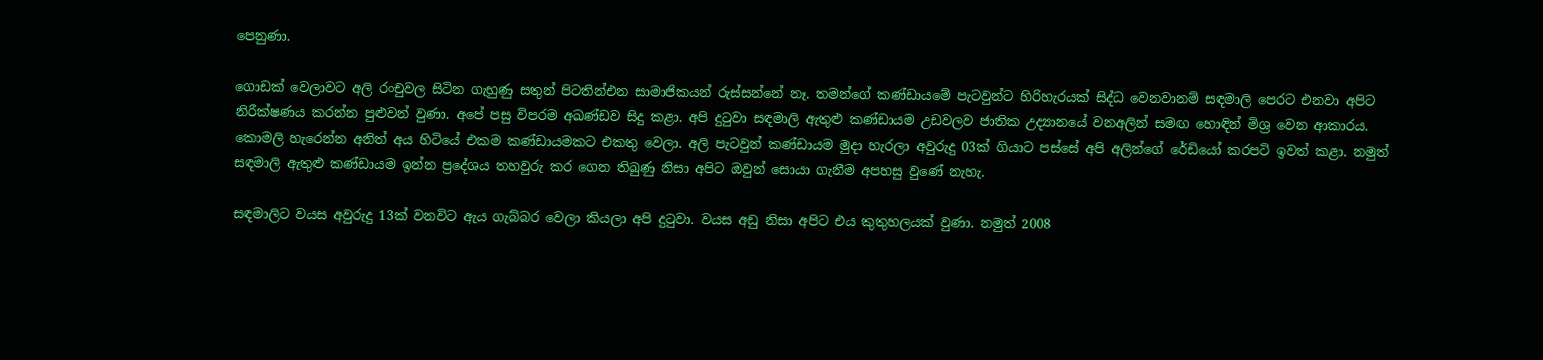පෙනුණා.

ගොඩක් වෙලාවට අලි රංචුවල සිටින ගැහුණු සතුන් පිටතින්එන සාමාජිකයන් රුස්සන්නේ නෑ. තමන්ගේ කණ්ඩායමේ පැටවුන්ට හිරිහැරයක් සිද්ධ වෙනවානම් සඳමාලි පෙරට එනවා අපිට නිරීක්ෂණය කරන්න පුළුවන් වුණා. අපේ පසු විපරම අඛණ්ඩව සිදු කළා. අපි දුටුවා සඳමාලි ඇතුළු කණ්ඩායම උඩවලව ජාතික උද්‍යානයේ වනඅලින් සමඟ හොඳින් මිශ්‍ර වෙන ආකාරය. කොමලි හැරෙන්න අනිත් අය හිටියේ එකම කණ්ඩායමකට එකතු වෙලා. අලි පැටවුන් කණ්ඩායම මුදා හැරලා අවුරුදු 03ක් ගියාට පස්සේ අපි අලින්ගේ රේඩියෝ කරපටි ඉවත් කළා. නමුත් සඳමාලි ඇතුළු කණ්ඩායම ඉන්න ප්‍රදේශය තහවුරු කර ගෙන තිබුණු නිසා අපිට ඔවුන් සොයා ගැනීම අපහසු වුණේ නැහැ.

සඳමාලිට වයස අවුරුදු 13ක් වනවිට ඇය ගැබ්බර වෙලා කියලා අපි දුටුවා. වයස අඩු නිසා අපිට එය කුතුහලයක් වුණා. නමුත් 2008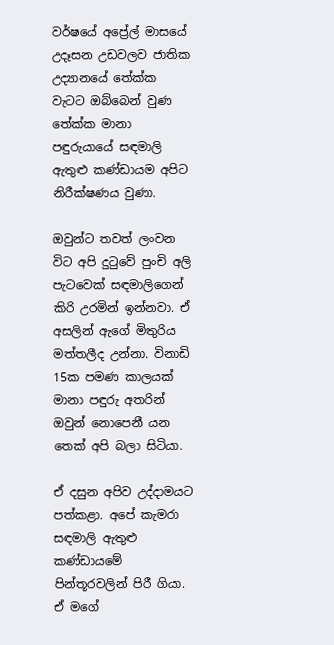වර්ෂයේ අප්‍රේල් මාසයේ උදෑසන උඩවලව ජාතික උද්‍යානයේ තේක්ක වැටට ඔබ්බෙන් වුණ තේක්ක මානා පඳුරුයායේ සඳමාලි ඇතුළු කණ්ඩායම අපිට නිරීක්ෂණය වුණා.

ඔවුන්ට තවත් ලංවන විට අපි දුටුවේ පුංචි අලි පැටවෙක් සඳමාලිගෙන් කිරි උරමින් ඉන්නවා. ඒ අසලින් ඇගේ මිතුරිය මත්තලීද උන්නා. විනාඩි 15ක පමණ කාලයක් මානා පඳුරු අතරින් ඔවුන් නොපෙනී යන තෙක් අපි බලා සිටියා.

ඒ දසුන අපිව උද්දාමයට පත්කළා. අපේ කැමරා සඳමාලි ඇතුළු කණ්ඩායමේ පින්තූරවලින් පිරී ගියා. ඒ මගේ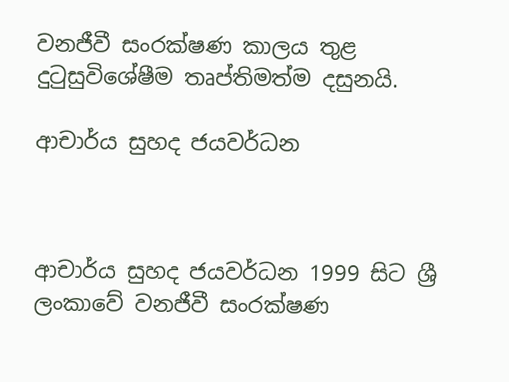වනජීවී සංරක්ෂණ කාලය තුළ දුටුසුවිශේෂීම තෘප්තිමත්ම දසුනයි.

ආචාර්ය සුහද ජයවර්ධන



ආචාර්ය සුහද ජයවර්ධන 1999 සිට ශ්‍රී ලංකාවේ වනජීවී සංරක්ෂණ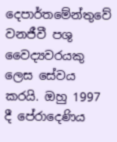දෙපාර්තමේන්තුවේ වනජීවී පශු වෛද්‍යවරයකු ලෙස සේවය කරයි. ඔහු 1997 දී පේරාදෙණිය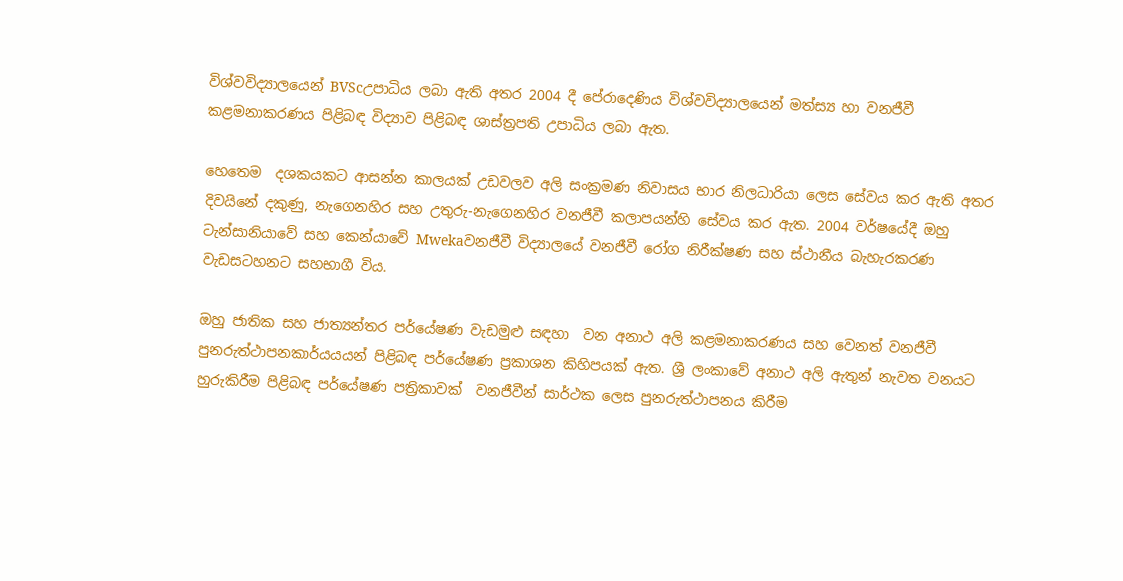විශ්වවිද්‍යාලයෙන් BVScඋපාධිය ලබා ඇති අතර 2004 දී පේරාදෙණිය විශ්වවිද්‍යාලයෙන් මත්ස්‍ය හා වනජීවී කළමනාකරණය පිළිබඳ විද්‍යාව පිළිබඳ ශාස්ත්‍රපති උපාධිය ලබා ඇත.

හෙතෙම  දශකයකට ආසන්න කාලයක් උඩවලව අලි සංක්‍රමණ නිවාසය භාර නිලධාරියා ලෙස සේවය කර ඇති අතර දිවයිනේ දකුණු, නැගෙනහිර සහ උතුරු-නැගෙනහිර වනජීවී කලාපයන්හි සේවය කර ඇත. 2004 වර්ෂයේදී ඔහු ටැන්සානියාවේ සහ කෙන්යාවේ Mwekaවනජීවී විද්‍යාලයේ වනජීවී රෝග නිරීක්ෂණ සහ ස්ථානීය බැහැරකරණ වැඩසටහනට සහභාගී විය.

ඔහු ජාතික සහ ජාත්‍යන්තර පර්යේෂණ වැඩමුළු සඳහා  වන අනාථ අලි කළමනාකරණය සහ වෙනත් වනජීවී පුනරුත්ථාපනකාර්යයයන් පිළිබඳ පර්යේෂණ ප්‍රකාශන කිහිපයක් ඇත. ශ්‍රී ලංකාවේ අනාථ අලි ඇතුන් නැවත වනයට හුරුකිරීම පිළිබඳ පර්යේෂණ පත්‍රිකාවක්  වනජීවීන් සාර්ථක ලෙස පුනරුත්ථාපනය කිරීම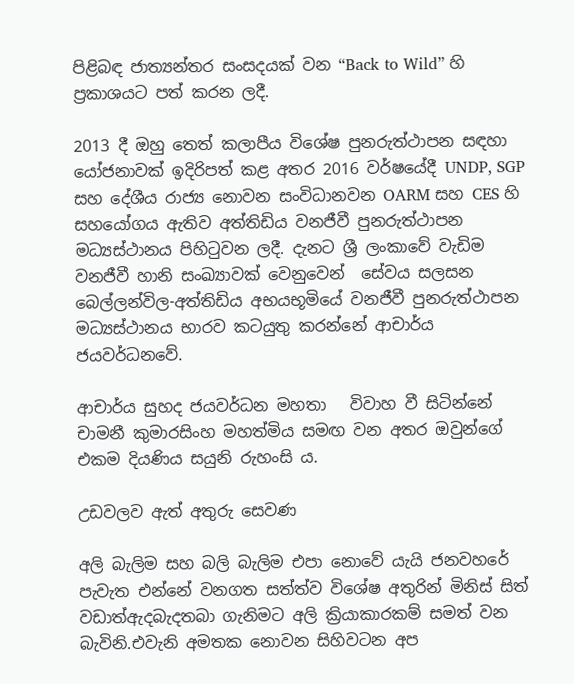පිළිබඳ ජාත්‍යන්තර සංසදයක් වන “Back to Wild” හි ප්‍රකාශයට පත් කරන ලදී.

2013 දී ඔහු තෙත් කලාපීය විශේෂ පුනරුත්ථාපන සඳහා යෝජනාවක් ඉදිරිපත් කළ අතර 2016 වර්ෂයේදී UNDP, SGP සහ දේශීය රාජ්‍ය නොවන සංවිධානවන OARM සහ CES හි සහයෝගය ඇතිව අත්තිඩිය වනජීවී පුනරුත්ථාපන මධ්‍යස්ථානය පිහිටුවන ලදී. දැනට ශ්‍රී ලංකාවේ වැඩිම වනජීවී හානි සංඛ්‍යාවක්‍ වෙනුවෙන්  සේවය සලසන බෙල්ලන්විල-අත්තිඩිය අභයභූමියේ වනජීවී පුනරුත්ථාපන මධ්‍යස්ථානය භාරව කටයුතු කරන්නේ ආචාර්ය ජයවර්ධනවේ.

ආචාර්ය සුහද ජයවර්ධන මහතා   විවාහ වී සිටින්නේ චාමනී කුමාරසිංහ මහත්මිය සමඟ වන අතර ඔවුන්ගේ එකම දියණිය සයුනි රුහංසි ය.

උඩවලව ඇත් අතුරු සෙවණ

අලි බැලිම සහ බලි බැලිම එපා නොවේ යැයි ජනවහරේ පැවැත එන්නේ වනගත සත්ත්ව විශේෂ අතුරින් මිනිස් සිත්  වඩාත්ඇදබැදතබා ගැනිමට අලි ක්‍රියාකාරකම් සමත් වන බැවිනි.එවැනි අමතක නොවන සිහිවටන අප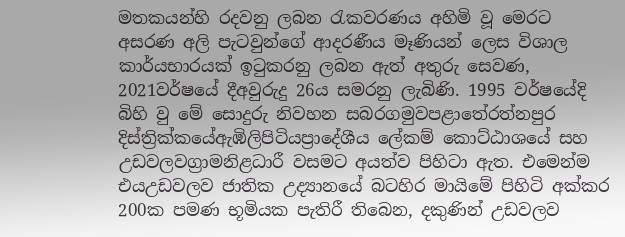මතකයන්හි රදවනු ලබන රැකවරණය අහිමි වූ මෙරට අසරණ අලි පැටවුන්ගේ ආදරණීය මෑණියන් ලෙස විශාල කාර්යභාරයක් ඉටුකරනු ලබන ඇත් අතුරු සෙවණ, 2021වර්ෂයේ දීඅවුරුදු 26ය සමරනු ලැබිණි. 1995 වර්ෂයේදි  බිහි වු මේ සොදුරු නිවහන සබරගමුවපළාතේරත්නපුර දිස්ත්‍රික්කයේඇඹිලිපිටියප්‍රාදේශීය ලේකම් කොට්ඨාශයේ සහ උඩවලවග්‍රාමනිළධාරී වසමට අයත්ව පිහිටා ඇත. එමෙන්ම එයඋඩවලව ජාතික උද්‍යානයේ බටහිර මායිමේ පිහිටි අක්කර 200ක පමණ භූමියක පැතිරී තිබෙන, දකුණින් උඩවලව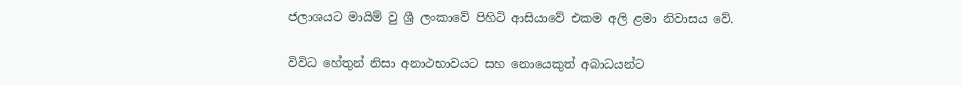ජලාශයට මායිම් වු ශ්‍රී ලංකාවේ පිහිටි ආසියාවේ එකම අලි ළමා නිවාසය වේ.

විවිධ හේතුන් නිසා අනාථභාවයට සහ නොයෙකුත් අබාධයන්ට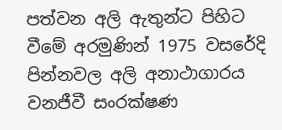පත්වන අලි ඇතුන්ට පිහිට වීමේ අරමුණින් 1975 වසරේදි පින්නවල අලි අනාථාගාරය වනජීවී සංරක්ෂණ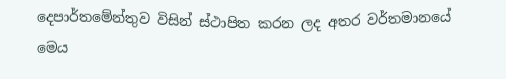දෙපාර්තමේන්තුව විසින් ස්ථාපිත කරන ලද අතර වර්තමානයේ මෙය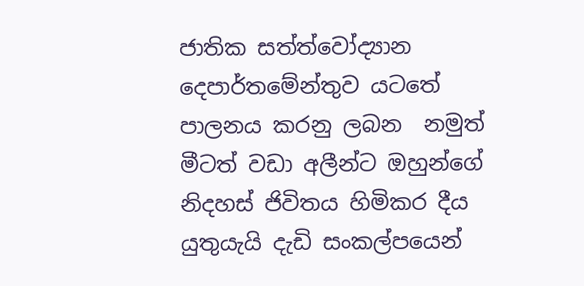ජාතික සත්ත්වෝද්‍යාන දෙපාර්තමේන්තුව යටතේ පාලනය කරනු ලබන  නමුත් මීටත් වඩා අලීන්ට ඔහුන්ගේ නිදහස් ජිවිතය හිමිකර දීය යුතුයැයි දැඩි සංකල්පයෙන්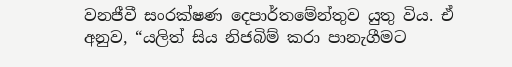වනජීවී සංරක්ෂණ දෙපාර්තමේන්තුව යුතු විය. ඒ අනුව, “යලිත් සිය නිජබිම් කරා පානැගීමට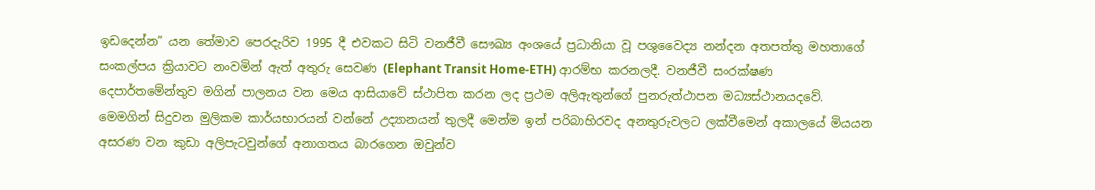ඉඩදෙන්න” යන තේමාව පෙරදැරිව 1995 දී එවකට සිටි වනජීවී සෞඛ්‍ය අංශයේ ප්‍රධානියා වූ පශුවෛද්‍ය නන්දන අතපත්තු මහතාගේ සංකල්පය ක්‍රියාවට නංවමින් ඇත් අතුරු සෙවණ (Elephant Transit Home-ETH) ආරම්භ කරනලදී. වනජීවී සංරක්ෂණ දෙපාර්තමේන්තුව මගින් පාලනය වන මෙය ආසියාවේ ස්ථාපිත කරන ලද ප්‍රථම අලිඇතුන්ගේ පුනරුත්ථාපන මධ්‍යස්ථානයදවේ. මෙමගින් සිදුවන මුලිකම කාර්යභාරයන් වන්නේ උද්‍යානයන් තුලදී මෙන්ම ඉන් පරිබාහිරවද අනතුරුවලට ලක්වීමෙන් අකාලයේ මියයන අසරණ වන කුඩා අලිපැටවුන්ගේ අනාගතය බාරගෙන ඔවුන්ව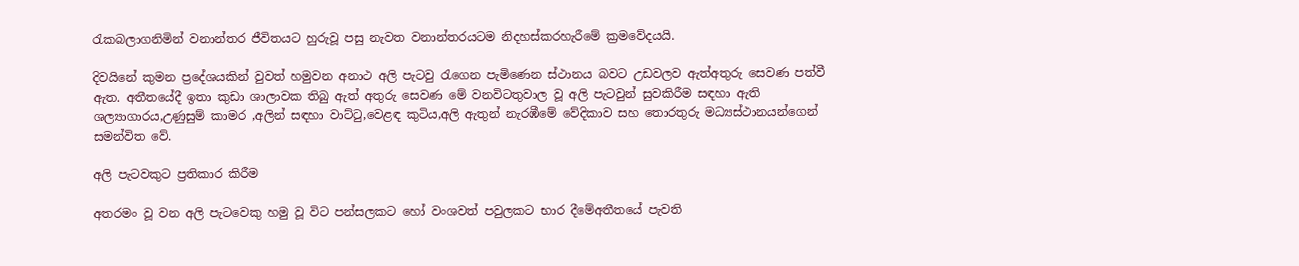රැකබලාගනිමින් වනාන්තර ජීවිතයට හුරුවූ පසු නැවත වනාන්තරයටම නිදහස්‌කරහැරීමේ ක්‍රමවේදයයි.

දිවයිනේ කුමන ප්‍රදේශයකින් වුවත් හමුවන අනාථ අලි පැටවු රැගෙන පැමිණෙන ස්ථානය බවට උඩවලව ඇත්අතුරු සෙවණ පත්වී ඇත. අතීතයේදී ඉතා කුඩා ශාලාවක තිබු ඇත් අතුරු සෙවණ මේ වනවිටතුවාල වූ අලි පැටවුන් සුවකිරීම සඳහා ඇති ශල්‍යාගාරය,උණුසුම් කාමර ,අලින් සඳහා වාට්ටු,වෙළඳ කුටිය,අලි ඇතුන් නැරඹීමේ වේදිකාව සහ තොරතුරු මධ්‍යස්ථානයන්ගෙන් සමන්විත වේ.

අලි පැටවකුට ප්‍රතිකාර කිරීම

අතරමං වූ වන අලි පැටවෙකු හමු වූ විට පන්සලකට හෝ වංශවත් පවුලකට භාර දීමේඅතීතයේ පැවති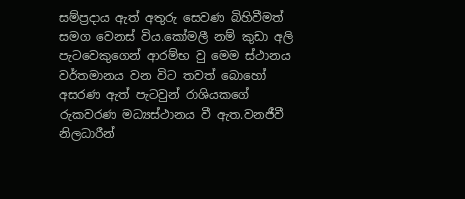සම්ප්‍රදාය ඇත් අතුරු සෙවණ බිහිවීමත් සමග වෙනස් විය.කෝමලී නම් කුඩා අලි පැටවෙකුගෙන් ආරම්භ වු මෙම ස්ථානය වර්තමානය වන විට තවත් බොහෝ අසරණ ඇත් පැටවුන් රාශියකගේ රුකවරණ මධ්‍යස්ථානය වී ඇත.වනජීවී නිලධාරීන්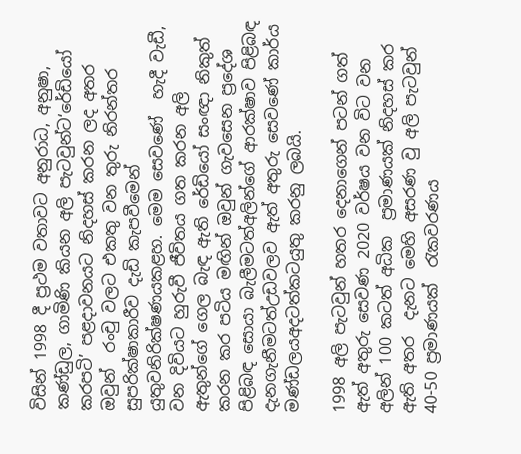විසින් 1998 දී ප්‍රථම වතාවට අනුරාධ, අනුෂා, කණ්ඩුල, ගාමිණි කියන අලි පැටවුන්ට‘රේඩියෝ කරපටි’ පළදාවනයට නිදහස් කරන ලද අතර ඔවුන්  රංචු වලට එකතු වන තුරු නිරන්තර සුපරික්ෂාකාරීව දැඩි කැපවීමෙන් යුතුවනිරික්ෂණයකළහ. මෙම සෙවණේ  හැදී වැඩී, වන දිවියට හුරුවී ජීවිතය ගත කරන අලි ඇතුන්ගේ ගෙල බැඳ ඇති රේඩියෝ සංඥා නිකුත් කරන කර පටිය මඟින් ඔවුන් ගැවසෙන ප්‍රදේශ පිළිබඳ සොයා බැලීමටත්අලින්ගේ ආරක්ෂාව පිළිබඳ දැනගැනීමටත්උඩවලව ඇත් අතුරු සෙවණේ කාර්ය මණ්‌ඩලයඅදටත්කටයුතු කරනු ලබයි.

1998 අලි පැටවුන් හතර දෙනාගෙන් පටන් ගත් ඇත් අතුරු සෙවණ 2020 වර්ෂය වන විට වන අලින් 100 කටත් අධික  ප්‍රමාණයක් නිදහස් කර ඇති අතර  දැනට මෙහි අසරණ වු අලි පැටවුන් 40-50 ප්‍රමාණයක්  රැකවරණය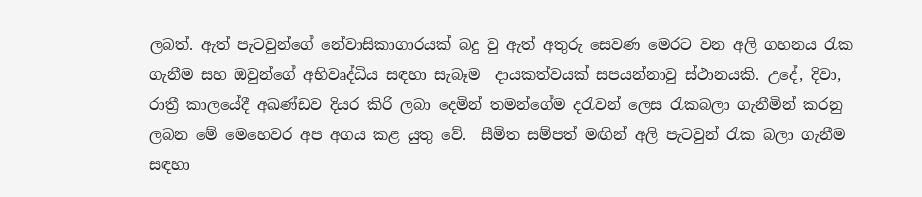ලබත්. ඇත් පැටවුන්ගේ නේවාසිකාගාරයක් බදු වු ඇත් අතුරු සෙවණ මෙරට වන අලි ගහනය රැක ගැනීම සහ ඔවුන්ගේ අභිවෘද්ධිය සඳහා සැබෑම  දායකත්වයක් සපයන්නාවු ස්ථානයකි. උදේ, දිවා, රාත්‍රී කාලයේදී අඛණ්‌ඩව දියර කිරි ලබා දෙමින් තමන්ගේම දරැවන් ලෙස රැකබලා ගැනීමින් කරනු ලබන මේ මෙහෙවර අප අගය කළ යුතු වේ.  සීමිත සම්පත් මඟින් අලි පැටවුන් රැක බලා ගැනීම සඳහා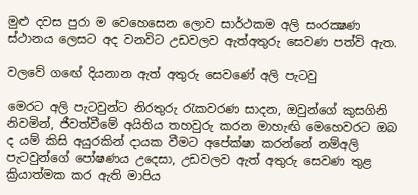මුළු දවස පුරා ම වෙහෙසෙන ලොව සාර්ථකම අලි සංරක්‍ෂණ ස්ථානය ලෙසට අද වනවිට උඩවලව ඇත්අතුරු සෙවණ පත්වි ඇත.

වලවේ ගඟේ දියනාන ඇත් අතුරු සෙවණේ අලි පැටවු

මෙරට අලි පැටවුන්ට නිරතුරු රැකවරණ සාදන, ඔවුන්ගේ කුසගිනි නිවමින්, ජීවත්වීමේ අයිතිය තහවුරු කරන මාහැඟි මෙහෙවරට ඔබ ද යම් කිසි අයුරකින් දායක වීමට අපේක්ෂා කරන්නේ නම්අලි පැටවුන්ගේ පෝෂණය උදෙසා, උඩවලව ඇත් අතුරු සෙවණ තුළ ක්‍රියාත්මක කර ඇති මාපිය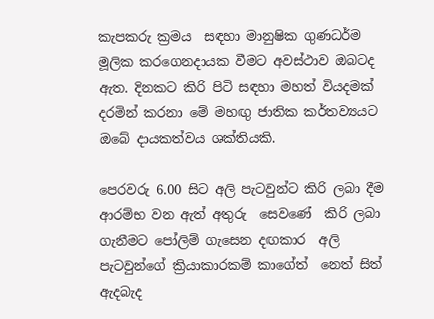කැපකරු ක්‍රමය  සඳහා මානුෂික ගුණධර්ම මූලික කරගෙනදායක වීමට අවස්ථාව ඔබටද ඇත. දිනකට කිරි පිටි සඳහා මහත් වියදමක් දරමින් කරනා මේ මහඟු ජාතික කර්තව්‍යයට ඔබේ දායකත්වය ශක්තියකි.

පෙරවරු 6.00 සිට අලි පැටවුන්ට කිරි ලබා දීම ආරම්භ වන ඇත් අතුරු  සෙවණේ  කිරි ලබා ගැනීමට පෝලිම් ගැසෙන දඟකාර  අලි පැටවුන්ගේ ක්‍රියාකාරකම් කාගේත්  නෙත් සිත් ඇදබැද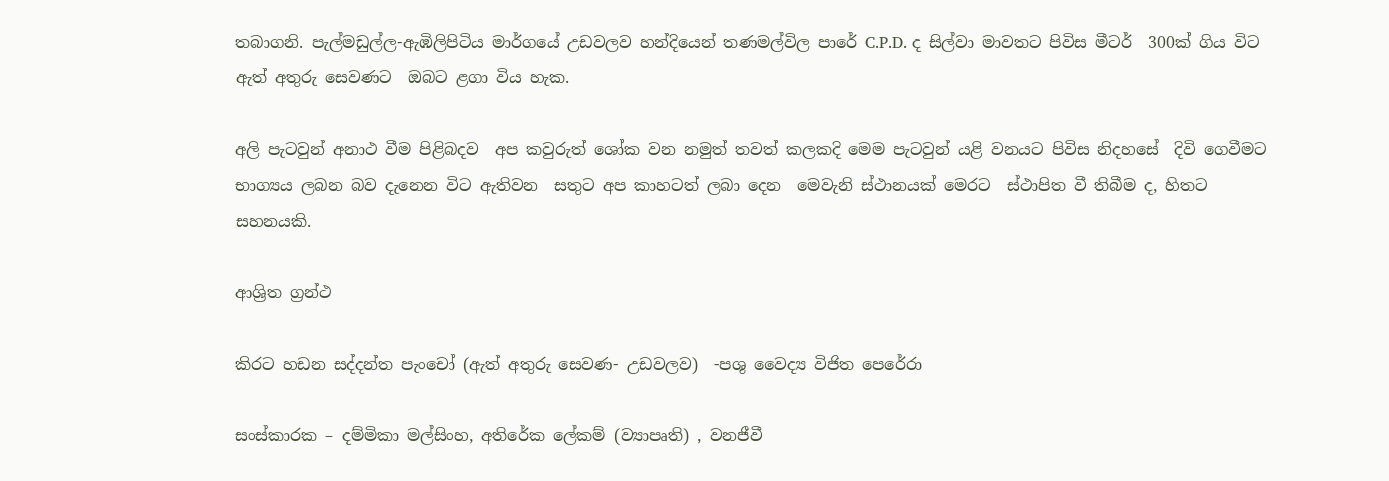තබාගනි. පැල්මඩුල්ල-ඇඹිලිපිටිය මාර්ගයේ උඩවලව හන්දියෙන් තණමල්විල පාරේ C.P.D. ද සිල්වා මාවතට පිවිස මීටර්  300ක් ගිය විට ඇත් අතුරු සෙවණට  ඔබට ළගා විය හැක.

අලි පැටවුන් අනාථ වීම පිළිබදව  අප කවුරුත් ශෝක වන නමුත් තවත් කලකදි මෙම පැටවුන් යළි වනයට පිවිස නිදහසේ  දිවි ගෙවීමට භාග්‍යය ලබන බව දැනෙන විට ඇතිවන  සතුට අප කාහටත් ලබා දෙන  මෙවැනි ස්ථානයක් මෙරට  ස්ථාපිත වී තිබීම ද, හිතට සහනයකි.

ආශ්‍රිත ග්‍රන්ථ

කිරට හඩන සද්දන්ත පැංචෝ (ඇත් අතුරු සෙවණ- උඩවලව)  -පශු වෛද්‍ය විජිත පෙරේරා

සංස්කාරක – දම්මිකා මල්සිංහ, අතිරේක ලේකම් (ව්‍යාපෘති) , වනජීවී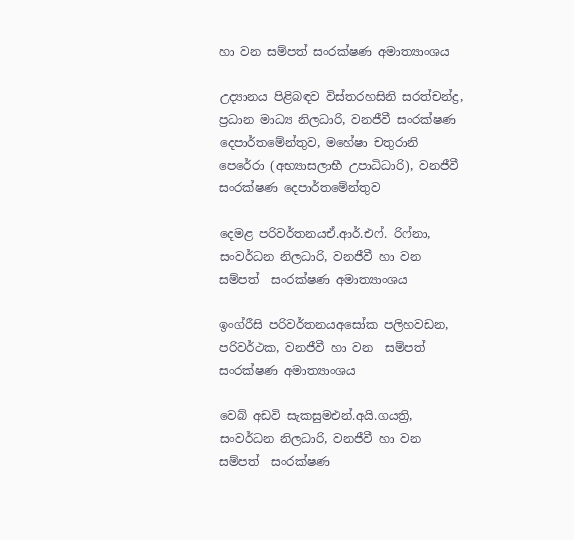හා වන සම්පත් සංරක්ෂණ අමාත්‍යාංශය

උද්‍යානය පිළිබඳව විස්තරහසිනි සරත්චන්ද්‍ර, ප්‍රධාන මාධ්‍ය නිලධාරි, වනජීවී සංරක්ෂණ දෙපාර්තමේන්තුව, මහේෂා චතුරානි පෙරේරා (අභ්‍යාසලාභී උපාධිධාරි), වනජීවී සංරක්ෂණ දෙපාර්තමේන්තුව

දෙමළ පරිවර්තනයඒ.ආර්.එෆ්. රිෆ්නා, සංවර්ධන නිලධාරි, වනජීවී හා වන සම්පත්  සංරක්ෂණ අමාත්‍යාංශය

ඉංග්රීසි පරිවර්තනයඅසෝක පලිහවඩන, පරිවර්ථක, වනජීවී හා වන  සම්පත් සංරක්ෂණ අමාත්‍යාංශය

වෙබ් අඩවි සැකසුමඑන්.අයි.ගයත්‍රි, සංවර්ධන නිලධාරි, වනජීවී හා වන සම්පත්  සංරක්ෂණ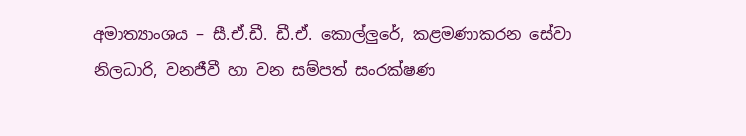අමාත්‍යාංශය – සී.ඒ.ඩී. ඩී.ඒ. කොල්ලුරේ, කළමණාකරන සේවා  නිලධාරි, වනජීවී හා වන සම්පත් සංරක්ෂණ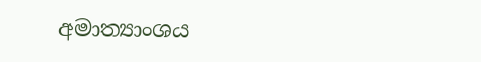අමාත්‍යාංශය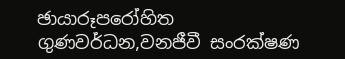ඡායාරූපරෝහිත ගුණවර්ධන,වනජීවී සංරක්ෂණ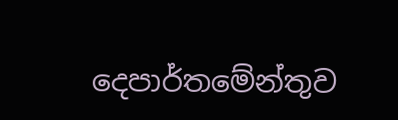දෙපාර්තමේන්තුව